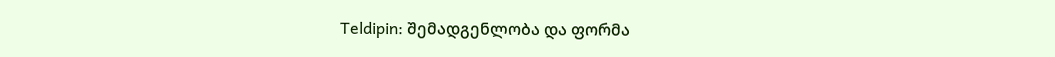Teldipin: შემადგენლობა და ფორმა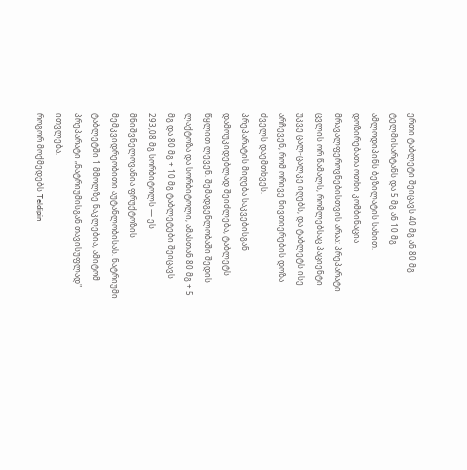ერთი ტაბლეტი შეიცავს 40 მგ ან 80 მგ ტელმისარტანს და 5 მგ ან 10 მგ ამლოდიპინს ბეზილატის სახით. დოზირებათა ოთხი კომბინაცია მრავალფეროვნებისთვის არაა: პრეპარატი ცვლის ორ წამალს, რომლებსაც პაციენტი უკვე ცალ-ცალკე იღებს, და ტაბლეტს ისე არჩევენ, რომ ორივე ნივთიერების დოზა ძველს დაემთხვეს.
პრეპარატის მიღება საკვებისგან დამოუკიდებლად შეიძლება, ტაბლეტს წყლით ლევენ. შემადგენლობაში შედის ლაქტოზა და სორბიტოლი, ამასთან 80 მგ + 5 მგ და 80 მგ + 10 მგ ტაბლეტები შეიცავს 293,08 მგ სორბიტოლს — ეს მნიშვნელოვანია ფრუქტოზის მემკვიდრეობითი აუტანლობისას. ნატრიუმი ტაბლეტში 1 მმოლზე ნაკლებია, ამიტომ პრეპარატი „ნატრიუმისგან თავისუფლად" ითვლება.
როგორ მოქმედებს Teldipin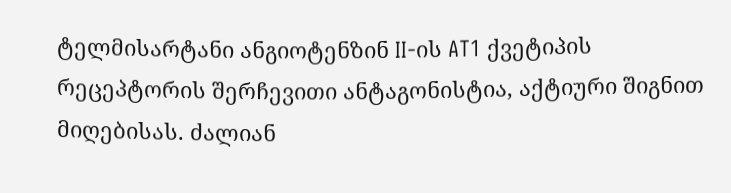ტელმისარტანი ანგიოტენზინ II-ის AT1 ქვეტიპის რეცეპტორის შერჩევითი ანტაგონისტია, აქტიური შიგნით მიღებისას. ძალიან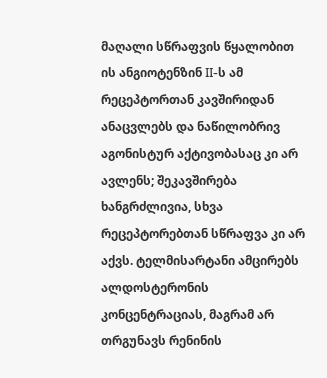მაღალი სწრაფვის წყალობით ის ანგიოტენზინ II-ს ამ რეცეპტორთან კავშირიდან ანაცვლებს და ნაწილობრივ აგონისტურ აქტივობასაც კი არ ავლენს; შეკავშირება ხანგრძლივია, სხვა რეცეპტორებთან სწრაფვა კი არ აქვს. ტელმისარტანი ამცირებს ალდოსტერონის კონცენტრაციას, მაგრამ არ თრგუნავს რენინის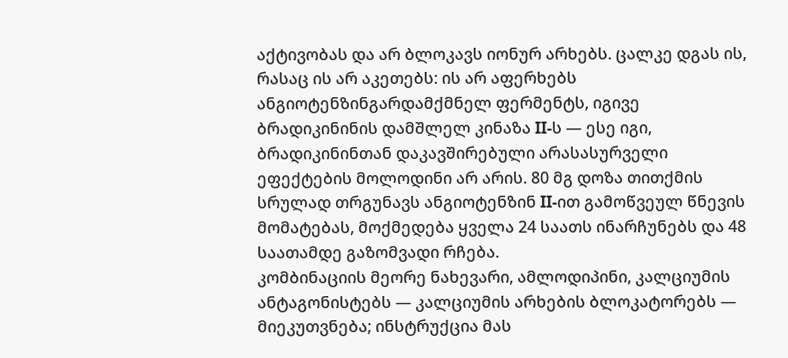აქტივობას და არ ბლოკავს იონურ არხებს. ცალკე დგას ის, რასაც ის არ აკეთებს: ის არ აფერხებს ანგიოტენზინგარდამქმნელ ფერმენტს, იგივე ბრადიკინინის დამშლელ კინაზა II-ს — ესე იგი, ბრადიკინინთან დაკავშირებული არასასურველი ეფექტების მოლოდინი არ არის. 80 მგ დოზა თითქმის სრულად თრგუნავს ანგიოტენზინ II-ით გამოწვეულ წნევის მომატებას, მოქმედება ყველა 24 საათს ინარჩუნებს და 48 საათამდე გაზომვადი რჩება.
კომბინაციის მეორე ნახევარი, ამლოდიპინი, კალციუმის ანტაგონისტებს — კალციუმის არხების ბლოკატორებს — მიეკუთვნება; ინსტრუქცია მას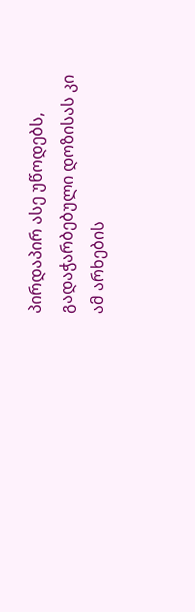პირდაპირ ასე უწოდებს, გადაჭარბებული დოზისას კი ამ არხების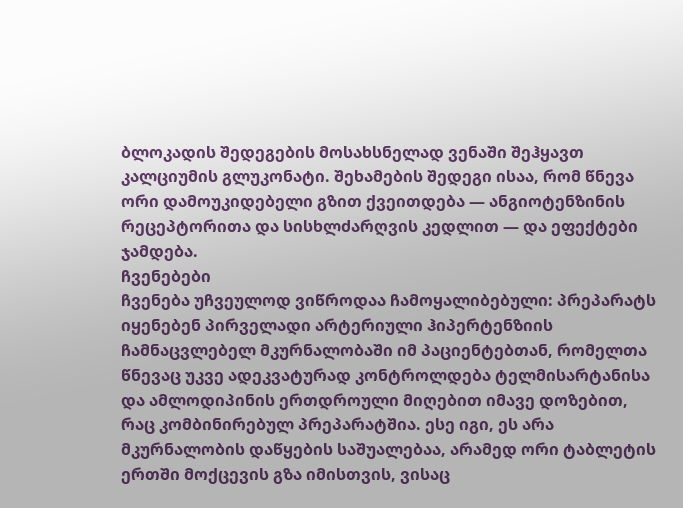ბლოკადის შედეგების მოსახსნელად ვენაში შეჰყავთ კალციუმის გლუკონატი. შეხამების შედეგი ისაა, რომ წნევა ორი დამოუკიდებელი გზით ქვეითდება — ანგიოტენზინის რეცეპტორითა და სისხლძარღვის კედლით — და ეფექტები ჯამდება.
ჩვენებები
ჩვენება უჩვეულოდ ვიწროდაა ჩამოყალიბებული: პრეპარატს იყენებენ პირველადი არტერიული ჰიპერტენზიის ჩამნაცვლებელ მკურნალობაში იმ პაციენტებთან, რომელთა წნევაც უკვე ადეკვატურად კონტროლდება ტელმისარტანისა და ამლოდიპინის ერთდროული მიღებით იმავე დოზებით, რაც კომბინირებულ პრეპარატშია. ესე იგი, ეს არა მკურნალობის დაწყების საშუალებაა, არამედ ორი ტაბლეტის ერთში მოქცევის გზა იმისთვის, ვისაც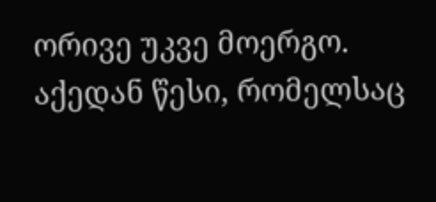ორივე უკვე მოერგო.
აქედან წესი, რომელსაც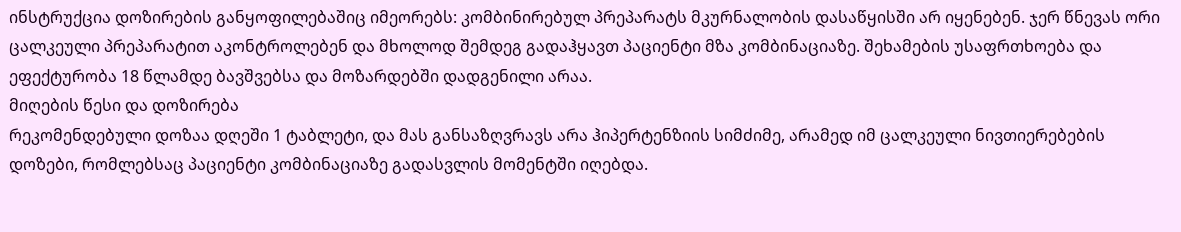ინსტრუქცია დოზირების განყოფილებაშიც იმეორებს: კომბინირებულ პრეპარატს მკურნალობის დასაწყისში არ იყენებენ. ჯერ წნევას ორი ცალკეული პრეპარატით აკონტროლებენ და მხოლოდ შემდეგ გადაჰყავთ პაციენტი მზა კომბინაციაზე. შეხამების უსაფრთხოება და ეფექტურობა 18 წლამდე ბავშვებსა და მოზარდებში დადგენილი არაა.
მიღების წესი და დოზირება
რეკომენდებული დოზაა დღეში 1 ტაბლეტი, და მას განსაზღვრავს არა ჰიპერტენზიის სიმძიმე, არამედ იმ ცალკეული ნივთიერებების დოზები, რომლებსაც პაციენტი კომბინაციაზე გადასვლის მომენტში იღებდა.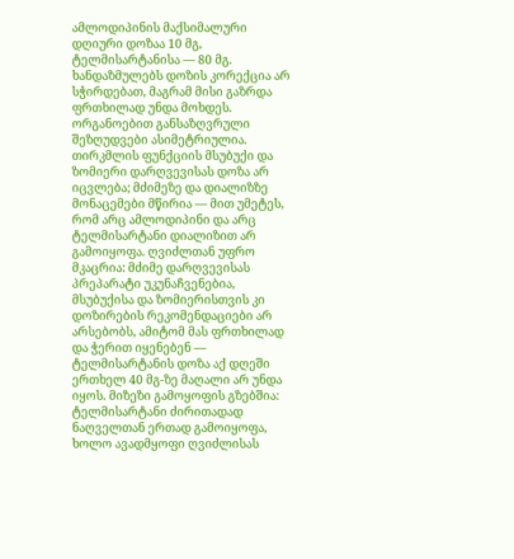ამლოდიპინის მაქსიმალური დღიური დოზაა 10 მგ, ტელმისარტანისა — 80 მგ. ხანდაზმულებს დოზის კორექცია არ სჭირდებათ, მაგრამ მისი გაზრდა ფრთხილად უნდა მოხდეს.
ორგანოებით განსაზღვრული შეზღუდვები ასიმეტრიულია. თირკმლის ფუნქციის მსუბუქი და ზომიერი დარღვევისას დოზა არ იცვლება; მძიმეზე და დიალიზზე მონაცემები მწირია — მით უმეტეს, რომ არც ამლოდიპინი და არც ტელმისარტანი დიალიზით არ გამოიყოფა. ღვიძლთან უფრო მკაცრია: მძიმე დარღვევისას პრეპარატი უკუნაჩვენებია, მსუბუქისა და ზომიერისთვის კი დოზირების რეკომენდაციები არ არსებობს, ამიტომ მას ფრთხილად და ჭერით იყენებენ — ტელმისარტანის დოზა აქ დღეში ერთხელ 40 მგ-ზე მაღალი არ უნდა იყოს. მიზეზი გამოყოფის გზებშია: ტელმისარტანი ძირითადად ნაღველთან ერთად გამოიყოფა, ხოლო ავადმყოფი ღვიძლისას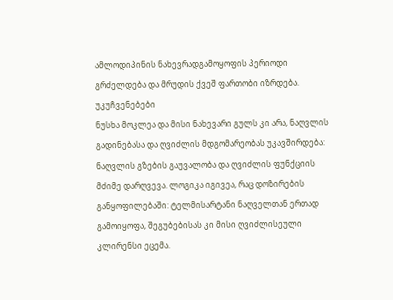ამლოდიპინის ნახევრადგამოყოფის პერიოდი გრძელდება და მრუდის ქვეშ ფართობი იზრდება.
უკუჩვენებები
ნუსხა მოკლეა და მისი ნახევარი გულს კი არა, ნაღვლის გადინებასა და ღვიძლის მდგომარეობას უკავშირდება: ნაღვლის გზების გაუვალობა და ღვიძლის ფუნქციის მძიმე დარღვევა. ლოგიკა იგივეა, რაც დოზირების განყოფილებაში: ტელმისარტანი ნაღველთან ერთად გამოიყოფა, შეგუბებისას კი მისი ღვიძლისეული კლირენსი ეცემა.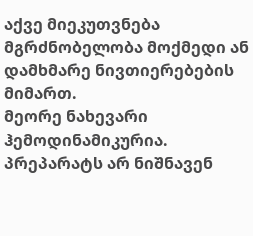აქვე მიეკუთვნება მგრძნობელობა მოქმედი ან დამხმარე ნივთიერებების მიმართ.
მეორე ნახევარი ჰემოდინამიკურია. პრეპარატს არ ნიშნავენ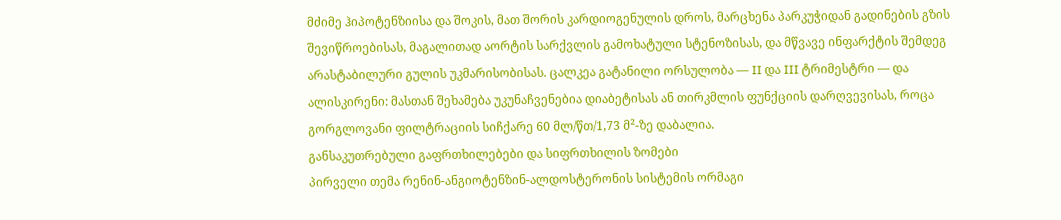მძიმე ჰიპოტენზიისა და შოკის, მათ შორის კარდიოგენულის დროს, მარცხენა პარკუჭიდან გადინების გზის შევიწროებისას, მაგალითად აორტის სარქვლის გამოხატული სტენოზისას, და მწვავე ინფარქტის შემდეგ არასტაბილური გულის უკმარისობისას. ცალკეა გატანილი ორსულობა — II და III ტრიმესტრი — და ალისკირენი: მასთან შეხამება უკუნაჩვენებია დიაბეტისას ან თირკმლის ფუნქციის დარღვევისას, როცა გორგლოვანი ფილტრაციის სიჩქარე 60 მლ/წთ/1,73 მ²-ზე დაბალია.
განსაკუთრებული გაფრთხილებები და სიფრთხილის ზომები
პირველი თემა რენინ-ანგიოტენზინ-ალდოსტერონის სისტემის ორმაგი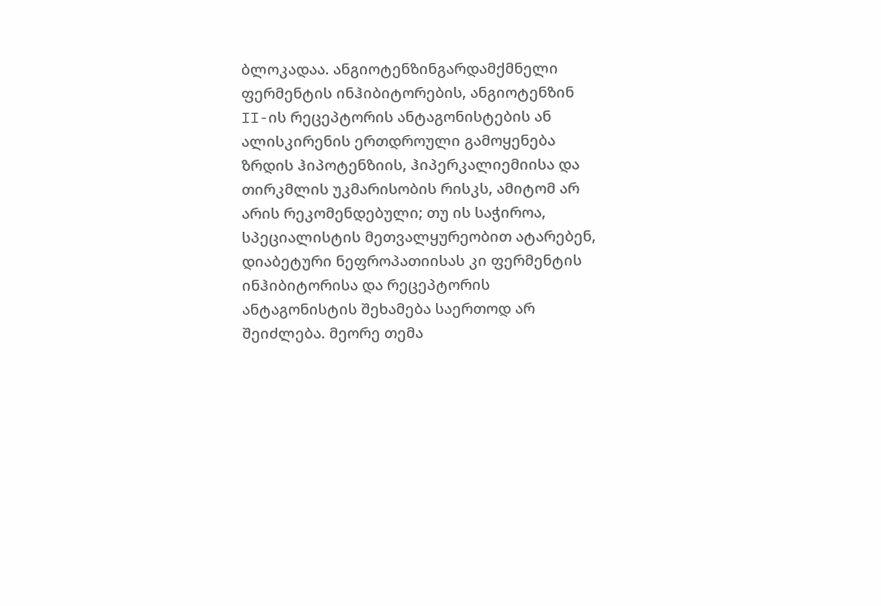ბლოკადაა. ანგიოტენზინგარდამქმნელი ფერმენტის ინჰიბიტორების, ანგიოტენზინ II-ის რეცეპტორის ანტაგონისტების ან ალისკირენის ერთდროული გამოყენება ზრდის ჰიპოტენზიის, ჰიპერკალიემიისა და თირკმლის უკმარისობის რისკს, ამიტომ არ არის რეკომენდებული; თუ ის საჭიროა, სპეციალისტის მეთვალყურეობით ატარებენ, დიაბეტური ნეფროპათიისას კი ფერმენტის ინჰიბიტორისა და რეცეპტორის ანტაგონისტის შეხამება საერთოდ არ შეიძლება. მეორე თემა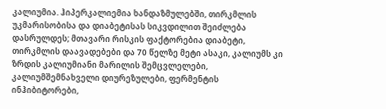კალიუმია. ჰიპერკალიემია ხანდაზმულებში, თირკმლის უკმარისობისა და დიაბეტისას სიკვდილით შეიძლება დასრულდეს; მთავარი რისკის ფაქტორებია დიაბეტი, თირკმლის დაავადებები და 70 წელზე მეტი ასაკი, კალიუმს კი ზრდის კალიუმიანი მარილის შემცვლელები, კალიუმშემნახველი დიურეზულები, ფერმენტის ინჰიბიტორები,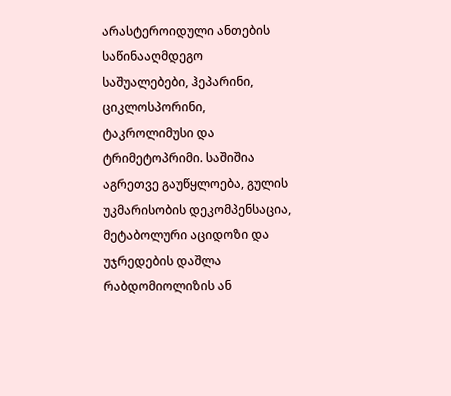არასტეროიდული ანთების საწინააღმდეგო საშუალებები, ჰეპარინი, ციკლოსპორინი, ტაკროლიმუსი და ტრიმეტოპრიმი. საშიშია აგრეთვე გაუწყლოება, გულის უკმარისობის დეკომპენსაცია, მეტაბოლური აციდოზი და უჯრედების დაშლა რაბდომიოლიზის ან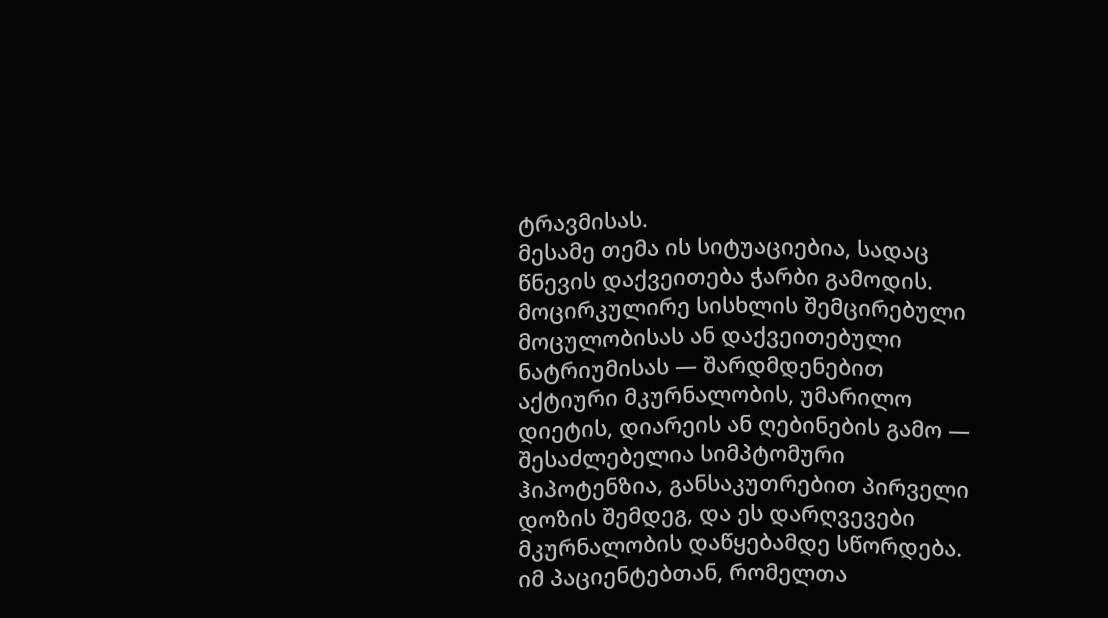ტრავმისას.
მესამე თემა ის სიტუაციებია, სადაც წნევის დაქვეითება ჭარბი გამოდის. მოცირკულირე სისხლის შემცირებული მოცულობისას ან დაქვეითებული ნატრიუმისას — შარდმდენებით აქტიური მკურნალობის, უმარილო დიეტის, დიარეის ან ღებინების გამო — შესაძლებელია სიმპტომური ჰიპოტენზია, განსაკუთრებით პირველი დოზის შემდეგ, და ეს დარღვევები მკურნალობის დაწყებამდე სწორდება. იმ პაციენტებთან, რომელთა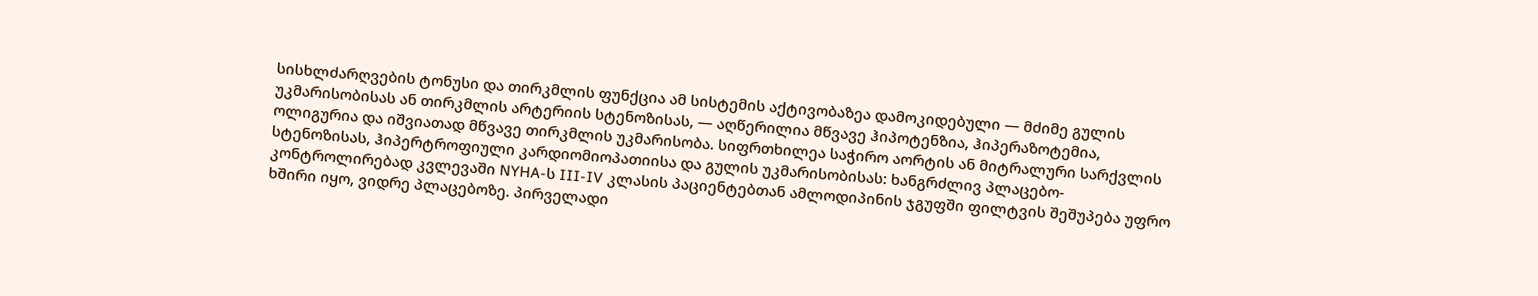სისხლძარღვების ტონუსი და თირკმლის ფუნქცია ამ სისტემის აქტივობაზეა დამოკიდებული — მძიმე გულის უკმარისობისას ან თირკმლის არტერიის სტენოზისას, — აღწერილია მწვავე ჰიპოტენზია, ჰიპერაზოტემია, ოლიგურია და იშვიათად მწვავე თირკმლის უკმარისობა. სიფრთხილეა საჭირო აორტის ან მიტრალური სარქვლის სტენოზისას, ჰიპერტროფიული კარდიომიოპათიისა და გულის უკმარისობისას: ხანგრძლივ პლაცებო-კონტროლირებად კვლევაში NYHA-ს III-IV კლასის პაციენტებთან ამლოდიპინის ჯგუფში ფილტვის შეშუპება უფრო ხშირი იყო, ვიდრე პლაცებოზე. პირველადი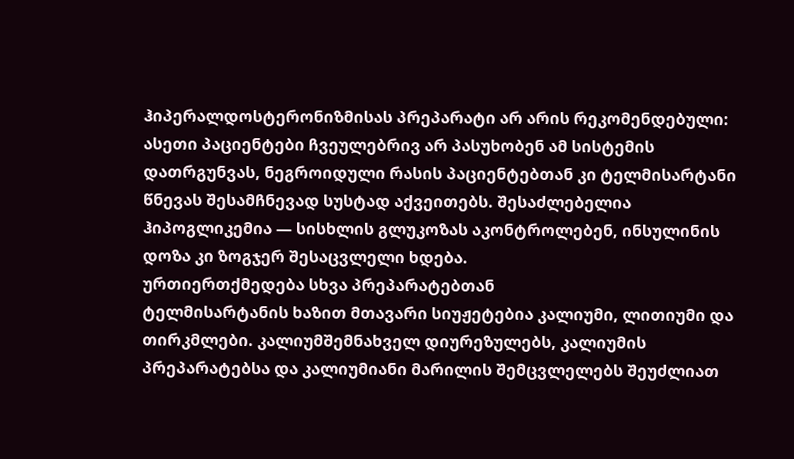ჰიპერალდოსტერონიზმისას პრეპარატი არ არის რეკომენდებული: ასეთი პაციენტები ჩვეულებრივ არ პასუხობენ ამ სისტემის დათრგუნვას, ნეგროიდული რასის პაციენტებთან კი ტელმისარტანი წნევას შესამჩნევად სუსტად აქვეითებს. შესაძლებელია ჰიპოგლიკემია — სისხლის გლუკოზას აკონტროლებენ, ინსულინის დოზა კი ზოგჯერ შესაცვლელი ხდება.
ურთიერთქმედება სხვა პრეპარატებთან
ტელმისარტანის ხაზით მთავარი სიუჟეტებია კალიუმი, ლითიუმი და თირკმლები. კალიუმშემნახველ დიურეზულებს, კალიუმის პრეპარატებსა და კალიუმიანი მარილის შემცვლელებს შეუძლიათ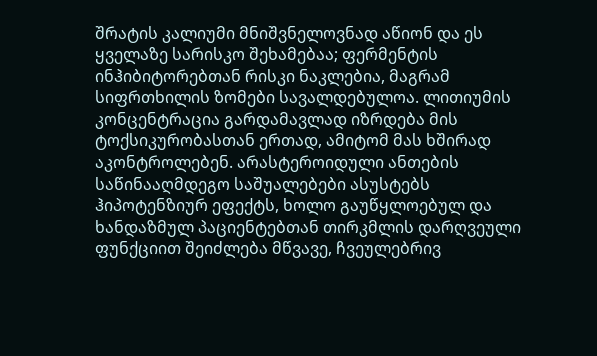შრატის კალიუმი მნიშვნელოვნად აწიონ და ეს ყველაზე სარისკო შეხამებაა; ფერმენტის ინჰიბიტორებთან რისკი ნაკლებია, მაგრამ სიფრთხილის ზომები სავალდებულოა. ლითიუმის კონცენტრაცია გარდამავლად იზრდება მის ტოქსიკურობასთან ერთად, ამიტომ მას ხშირად აკონტროლებენ. არასტეროიდული ანთების საწინააღმდეგო საშუალებები ასუსტებს ჰიპოტენზიურ ეფექტს, ხოლო გაუწყლოებულ და ხანდაზმულ პაციენტებთან თირკმლის დარღვეული ფუნქციით შეიძლება მწვავე, ჩვეულებრივ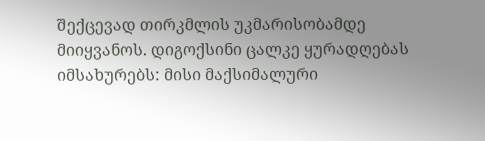შექცევად თირკმლის უკმარისობამდე მიიყვანოს. დიგოქსინი ცალკე ყურადღებას იმსახურებს: მისი მაქსიმალური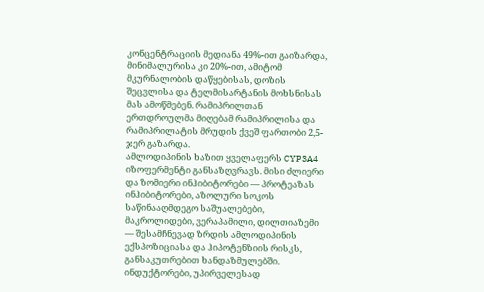კონცენტრაციის მედიანა 49%-ით გაიზარდა, მინიმალურისა კი 20%-ით, ამიტომ მკურნალობის დაწყებისას, დოზის შეცვლისა და ტელმისარტანის მოხსნისას მას ამოწმებენ. რამიპრილთან ერთდროულმა მიღებამ რამიპრილისა და რამიპრილატის მრუდის ქვეშ ფართობი 2,5-ჯერ გაზარდა.
ამლოდიპინის ხაზით ყველაფერს CYP3A4 იზოფერმენტი განსაზღვრავს. მისი ძლიერი და ზომიერი ინჰიბიტორები — პროტეაზას ინჰიბიტორები, აზოლური სოკოს საწინააღმდეგო საშუალებები, მაკროლიდები, ვერაპამილი, დილთიაზემი — შესამჩნევად ზრდის ამლოდიპინის ექსპოზიციასა და ჰიპოტენზიის რისკს, განსაკუთრებით ხანდაზმულებში. ინდუქტორები, უპირველესად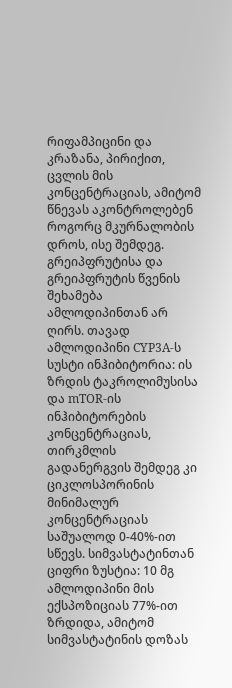რიფამპიცინი და კრაზანა, პირიქით, ცვლის მის კონცენტრაციას, ამიტომ წნევას აკონტროლებენ როგორც მკურნალობის დროს, ისე შემდეგ. გრეიპფრუტისა და გრეიპფრუტის წვენის შეხამება ამლოდიპინთან არ ღირს. თავად ამლოდიპინი CYP3A-ს სუსტი ინჰიბიტორია: ის ზრდის ტაკროლიმუსისა და mTOR-ის ინჰიბიტორების კონცენტრაციას, თირკმლის გადანერგვის შემდეგ კი ციკლოსპორინის მინიმალურ კონცენტრაციას საშუალოდ 0-40%-ით სწევს. სიმვასტატინთან ციფრი ზუსტია: 10 მგ ამლოდიპინი მის ექსპოზიციას 77%-ით ზრდიდა, ამიტომ სიმვასტატინის დოზას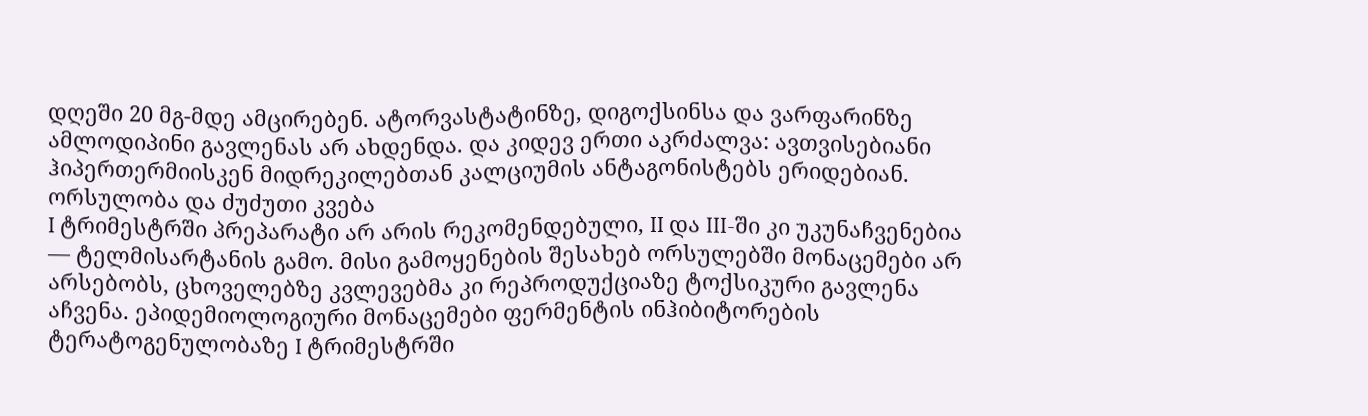დღეში 20 მგ-მდე ამცირებენ. ატორვასტატინზე, დიგოქსინსა და ვარფარინზე ამლოდიპინი გავლენას არ ახდენდა. და კიდევ ერთი აკრძალვა: ავთვისებიანი ჰიპერთერმიისკენ მიდრეკილებთან კალციუმის ანტაგონისტებს ერიდებიან.
ორსულობა და ძუძუთი კვება
I ტრიმესტრში პრეპარატი არ არის რეკომენდებული, II და III-ში კი უკუნაჩვენებია — ტელმისარტანის გამო. მისი გამოყენების შესახებ ორსულებში მონაცემები არ არსებობს, ცხოველებზე კვლევებმა კი რეპროდუქციაზე ტოქსიკური გავლენა აჩვენა. ეპიდემიოლოგიური მონაცემები ფერმენტის ინჰიბიტორების ტერატოგენულობაზე I ტრიმესტრში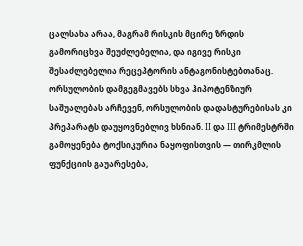ცალსახა არაა, მაგრამ რისკის მცირე ზრდის გამორიცხვა შეუძლებელია, და იგივე რისკი შესაძლებელია რეცეპტორის ანტაგონისტებთანაც. ორსულობის დამგეგმავებს სხვა ჰიპოტენზიურ საშუალებას არჩევენ, ორსულობის დადასტურებისას კი პრეპარატს დაუყოვნებლივ ხსნიან. II და III ტრიმესტრში გამოყენება ტოქსიკურია ნაყოფისთვის — თირკმლის ფუნქციის გაუარესება,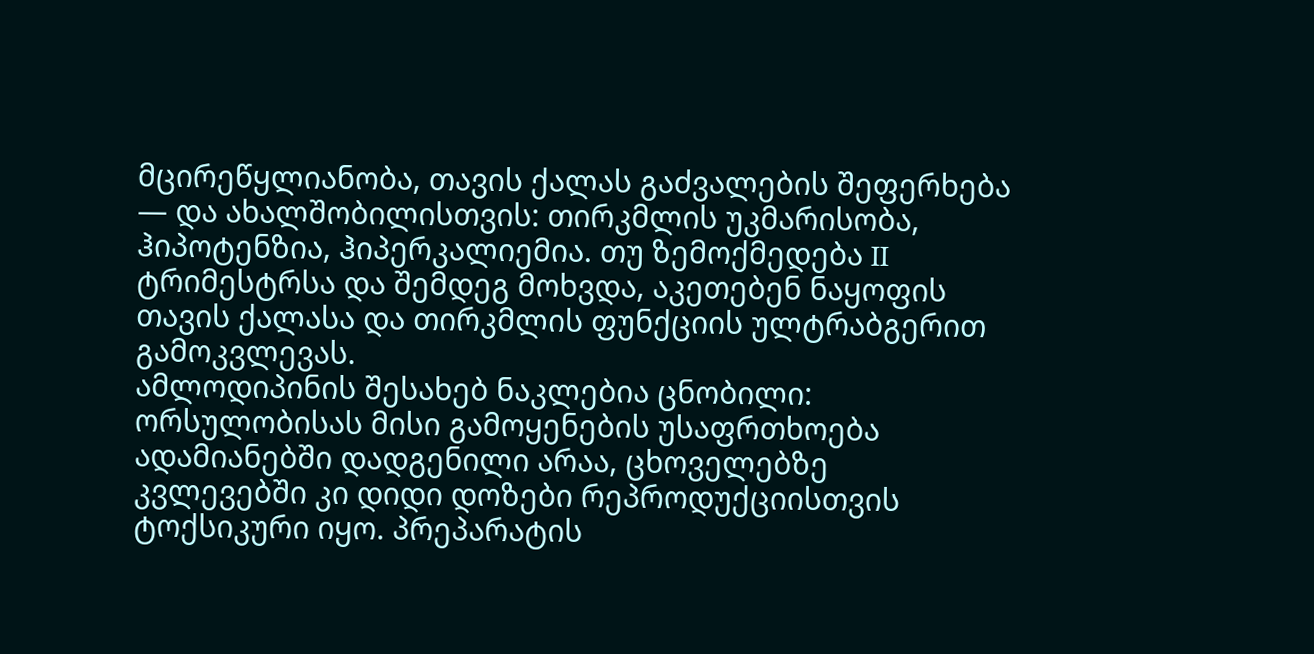მცირეწყლიანობა, თავის ქალას გაძვალების შეფერხება — და ახალშობილისთვის: თირკმლის უკმარისობა, ჰიპოტენზია, ჰიპერკალიემია. თუ ზემოქმედება II ტრიმესტრსა და შემდეგ მოხვდა, აკეთებენ ნაყოფის თავის ქალასა და თირკმლის ფუნქციის ულტრაბგერით გამოკვლევას.
ამლოდიპინის შესახებ ნაკლებია ცნობილი: ორსულობისას მისი გამოყენების უსაფრთხოება ადამიანებში დადგენილი არაა, ცხოველებზე კვლევებში კი დიდი დოზები რეპროდუქციისთვის ტოქსიკური იყო. პრეპარატის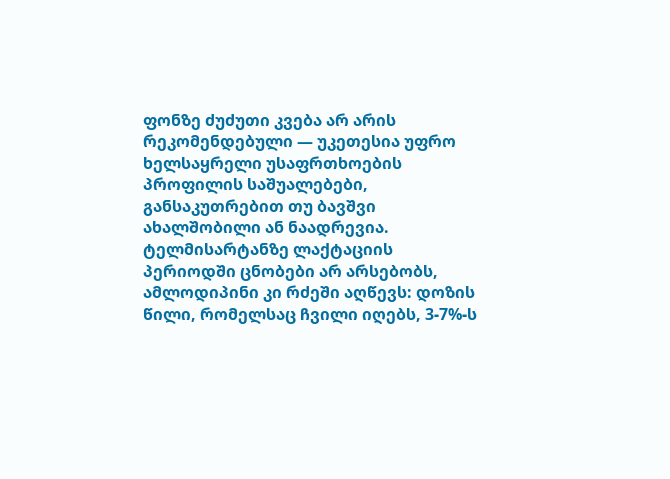ფონზე ძუძუთი კვება არ არის რეკომენდებული — უკეთესია უფრო ხელსაყრელი უსაფრთხოების პროფილის საშუალებები, განსაკუთრებით თუ ბავშვი ახალშობილი ან ნაადრევია. ტელმისარტანზე ლაქტაციის პერიოდში ცნობები არ არსებობს, ამლოდიპინი კი რძეში აღწევს: დოზის წილი, რომელსაც ჩვილი იღებს, 3-7%-ს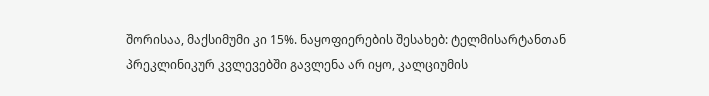შორისაა, მაქსიმუმი კი 15%. ნაყოფიერების შესახებ: ტელმისარტანთან პრეკლინიკურ კვლევებში გავლენა არ იყო, კალციუმის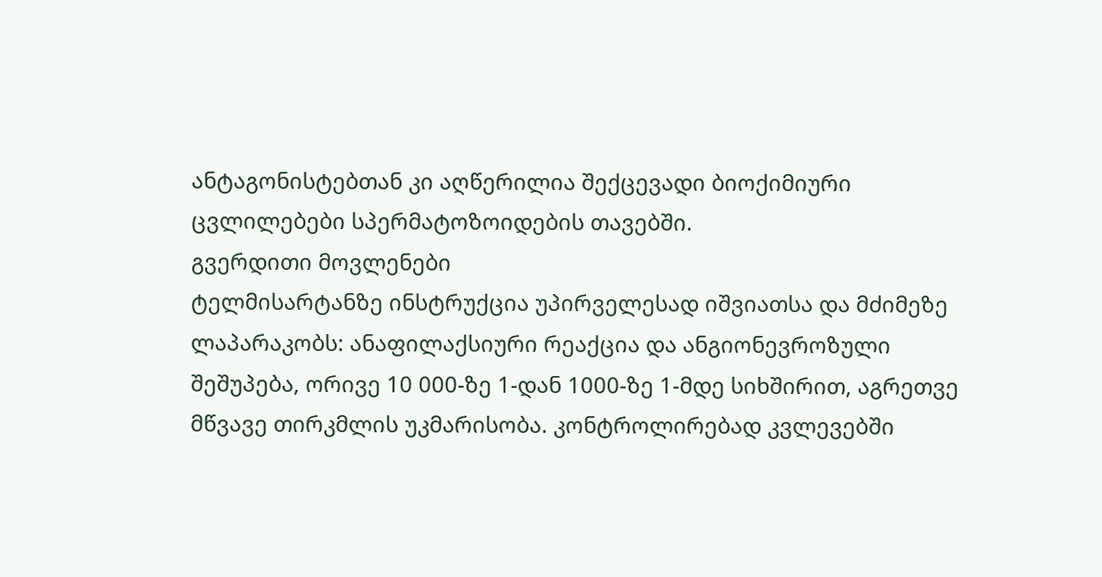ანტაგონისტებთან კი აღწერილია შექცევადი ბიოქიმიური ცვლილებები სპერმატოზოიდების თავებში.
გვერდითი მოვლენები
ტელმისარტანზე ინსტრუქცია უპირველესად იშვიათსა და მძიმეზე ლაპარაკობს: ანაფილაქსიური რეაქცია და ანგიონევროზული შეშუპება, ორივე 10 000-ზე 1-დან 1000-ზე 1-მდე სიხშირით, აგრეთვე მწვავე თირკმლის უკმარისობა. კონტროლირებად კვლევებში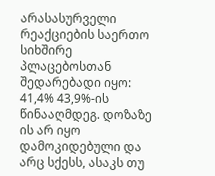არასასურველი რეაქციების საერთო სიხშირე პლაცებოსთან შედარებადი იყო: 41,4% 43,9%-ის წინააღმდეგ. დოზაზე ის არ იყო დამოკიდებული და არც სქესს, ასაკს თუ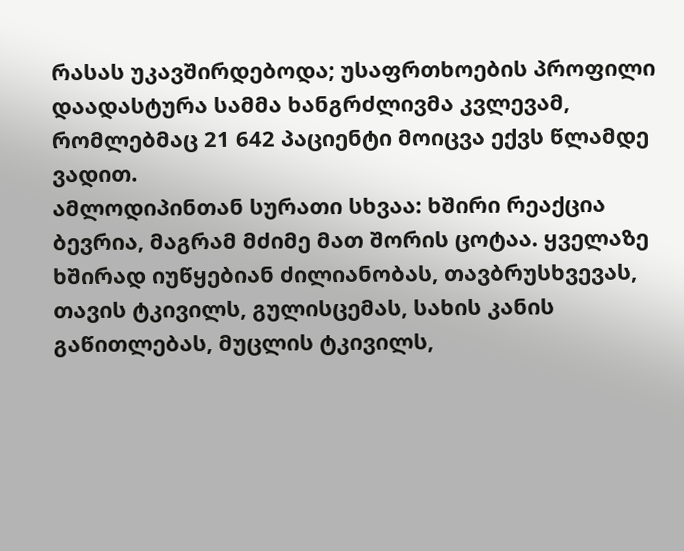რასას უკავშირდებოდა; უსაფრთხოების პროფილი დაადასტურა სამმა ხანგრძლივმა კვლევამ, რომლებმაც 21 642 პაციენტი მოიცვა ექვს წლამდე ვადით.
ამლოდიპინთან სურათი სხვაა: ხშირი რეაქცია ბევრია, მაგრამ მძიმე მათ შორის ცოტაა. ყველაზე ხშირად იუწყებიან ძილიანობას, თავბრუსხვევას, თავის ტკივილს, გულისცემას, სახის კანის გაწითლებას, მუცლის ტკივილს,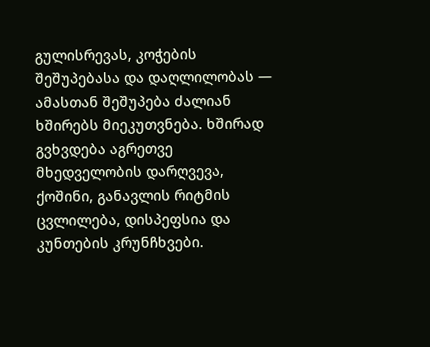გულისრევას, კოჭების შეშუპებასა და დაღლილობას — ამასთან შეშუპება ძალიან ხშირებს მიეკუთვნება. ხშირად გვხვდება აგრეთვე მხედველობის დარღვევა, ქოშინი, განავლის რიტმის ცვლილება, დისპეფსია და კუნთების კრუნჩხვები.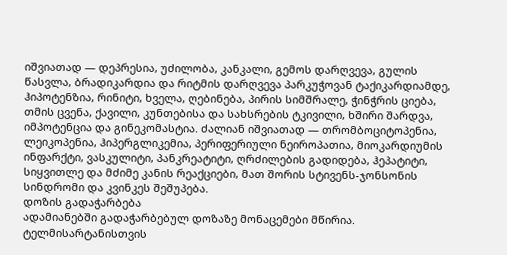იშვიათად — დეპრესია, უძილობა, კანკალი, გემოს დარღვევა, გულის წასვლა, ბრადიკარდია და რიტმის დარღვევა პარკუჭოვან ტაქიკარდიამდე, ჰიპოტენზია, რინიტი, ხველა, ღებინება, პირის სიმშრალე, ჭინჭრის ციება, თმის ცვენა, ქავილი, კუნთებისა და სახსრების ტკივილი, ხშირი შარდვა, იმპოტენცია და გინეკომასტია. ძალიან იშვიათად — თრომბოციტოპენია, ლეიკოპენია, ჰიპერგლიკემია, პერიფერიული ნეიროპათია, მიოკარდიუმის ინფარქტი, ვასკულიტი, პანკრეატიტი, ღრძილების გადიდება, ჰეპატიტი, სიყვითლე და მძიმე კანის რეაქციები, მათ შორის სტივენს-ჯონსონის სინდრომი და კვინკეს შეშუპება.
დოზის გადაჭარბება
ადამიანებში გადაჭარბებულ დოზაზე მონაცემები მწირია. ტელმისარტანისთვის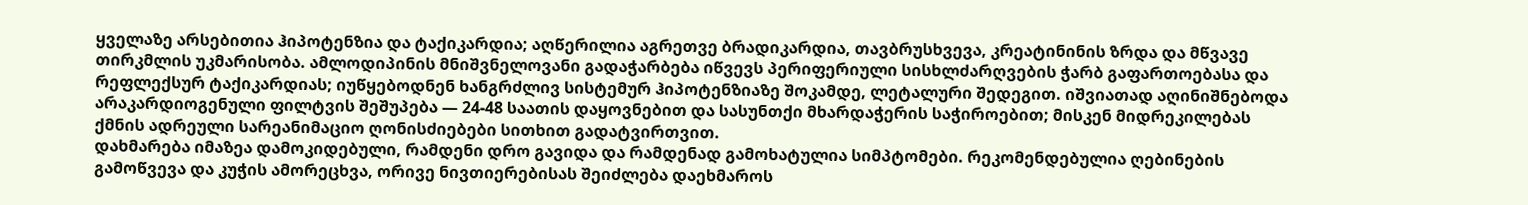ყველაზე არსებითია ჰიპოტენზია და ტაქიკარდია; აღწერილია აგრეთვე ბრადიკარდია, თავბრუსხვევა, კრეატინინის ზრდა და მწვავე თირკმლის უკმარისობა. ამლოდიპინის მნიშვნელოვანი გადაჭარბება იწვევს პერიფერიული სისხლძარღვების ჭარბ გაფართოებასა და რეფლექსურ ტაქიკარდიას; იუწყებოდნენ ხანგრძლივ სისტემურ ჰიპოტენზიაზე შოკამდე, ლეტალური შედეგით. იშვიათად აღინიშნებოდა არაკარდიოგენული ფილტვის შეშუპება — 24-48 საათის დაყოვნებით და სასუნთქი მხარდაჭერის საჭიროებით; მისკენ მიდრეკილებას ქმნის ადრეული სარეანიმაციო ღონისძიებები სითხით გადატვირთვით.
დახმარება იმაზეა დამოკიდებული, რამდენი დრო გავიდა და რამდენად გამოხატულია სიმპტომები. რეკომენდებულია ღებინების გამოწვევა და კუჭის ამორეცხვა, ორივე ნივთიერებისას შეიძლება დაეხმაროს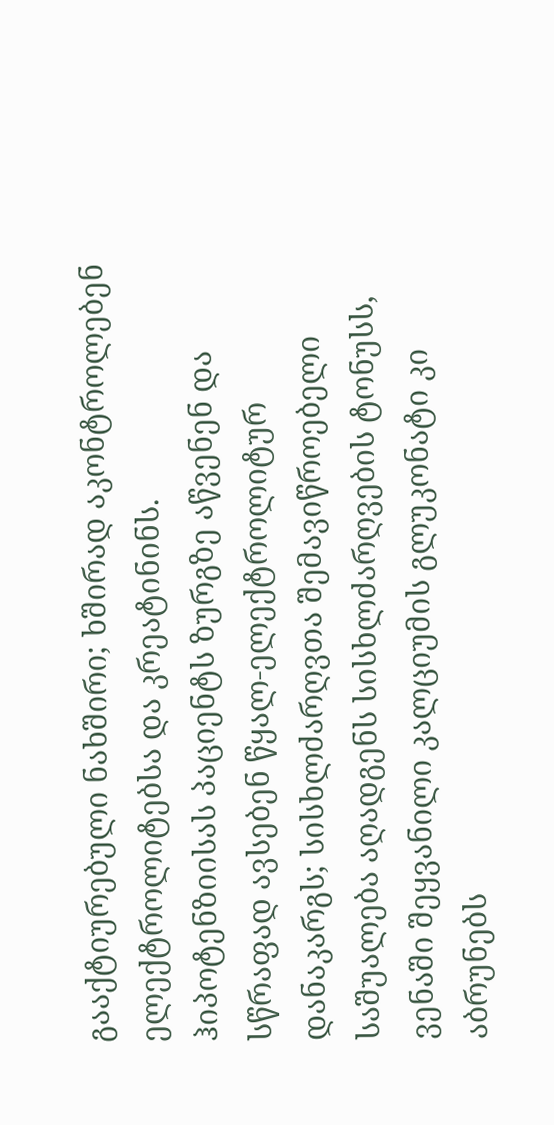გააქტიურებული ნახშირი; ხშირად აკონტროლებენ ელექტროლიტებსა და კრეატინინს. ჰიპოტენზიისას პაციენტს ზურგზე აწვენენ და სწრაფად ავსებენ წყალ-ელექტროლიტურ დანაკარგს; სისხლძარღვთა შემავიწროებელი საშუალება აღადგენს სისხლძარღვების ტონუსს, ვენაში შეყვანილი კალციუმის გლუკონატი კი აბრუნებს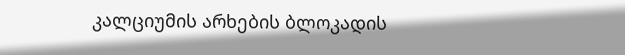კალციუმის არხების ბლოკადის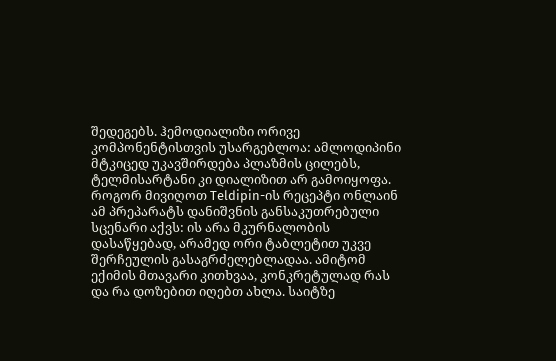შედეგებს. ჰემოდიალიზი ორივე კომპონენტისთვის უსარგებლოა: ამლოდიპინი მტკიცედ უკავშირდება პლაზმის ცილებს, ტელმისარტანი კი დიალიზით არ გამოიყოფა.
როგორ მივიღოთ Teldipin-ის რეცეპტი ონლაინ
ამ პრეპარატს დანიშვნის განსაკუთრებული სცენარი აქვს: ის არა მკურნალობის დასაწყებად, არამედ ორი ტაბლეტით უკვე შერჩეულის გასაგრძელებლადაა. ამიტომ ექიმის მთავარი კითხვაა, კონკრეტულად რას და რა დოზებით იღებთ ახლა. საიტზე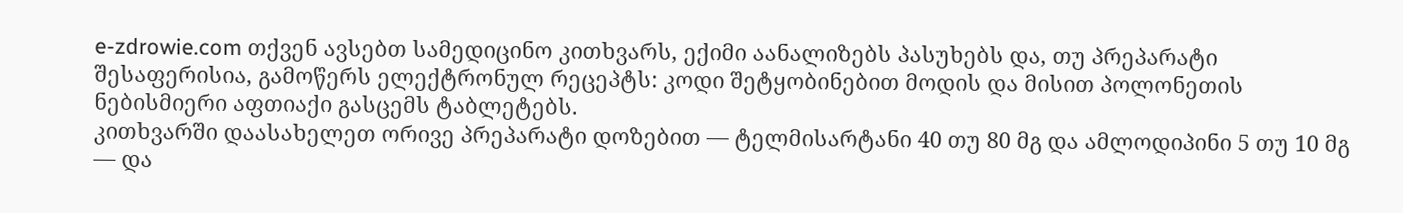e-zdrowie.com თქვენ ავსებთ სამედიცინო კითხვარს, ექიმი აანალიზებს პასუხებს და, თუ პრეპარატი შესაფერისია, გამოწერს ელექტრონულ რეცეპტს: კოდი შეტყობინებით მოდის და მისით პოლონეთის ნებისმიერი აფთიაქი გასცემს ტაბლეტებს.
კითხვარში დაასახელეთ ორივე პრეპარატი დოზებით — ტელმისარტანი 40 თუ 80 მგ და ამლოდიპინი 5 თუ 10 მგ — და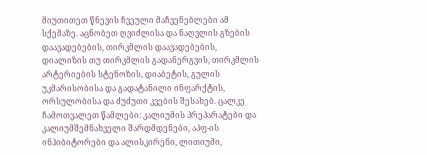მიუთითეთ წნევის ჩვეული მაჩვენებლები ამ სქემაზე. აცნობეთ ღვიძლისა და ნაღვლის გზების დაავადებების, თირკმლის დაავადებების, დიალიზის თუ თირკმლის გადანერგვის, თირკმლის არტერიების სტენოზის, დიაბეტის, გულის უკმარისობისა და გადატანილი ინფარქტის, ორსულობისა და ძუძუთი კვების შესახებ. ცალკე ჩამოთვალეთ წამლები: კალიუმის პრეპარატები და კალიუმშემნახველი შარდმდენები, აპფ-ის ინჰიბიტორები და ალისკირენი, ლითიუმი,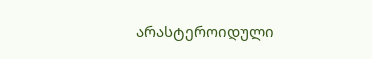არასტეროიდული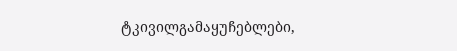ტკივილგამაყუჩებლები,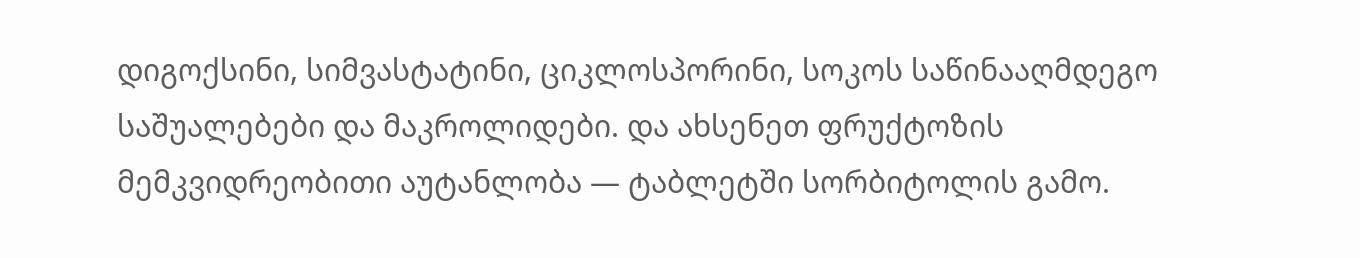დიგოქსინი, სიმვასტატინი, ციკლოსპორინი, სოკოს საწინააღმდეგო საშუალებები და მაკროლიდები. და ახსენეთ ფრუქტოზის მემკვიდრეობითი აუტანლობა — ტაბლეტში სორბიტოლის გამო.